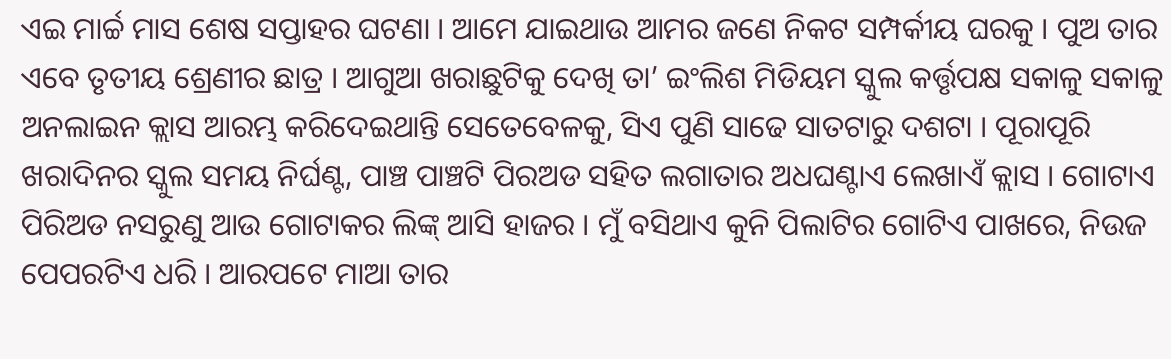ଏଇ ମାର୍ଚ୍ଚ ମାସ ଶେଷ ସପ୍ତାହର ଘଟଣା । ଆମେ ଯାଇଥାଉ ଆମର ଜଣେ ନିକଟ ସମ୍ପର୍କୀୟ ଘରକୁ । ପୁଅ ତାର ଏବେ ତୃତୀୟ ଶ୍ରେଣୀର ଛାତ୍ର । ଆଗୁଆ ଖରାଛୁଟିକୁ ଦେଖି ତା’ ଇଂଲିଶ ମିଡିୟମ ସ୍କୁଲ କର୍ତ୍ତୃପକ୍ଷ ସକାଳୁ ସକାଳୁ ଅନଲାଇନ କ୍ଲାସ ଆରମ୍ଭ କରିଦେଇଥାନ୍ତି ସେତେବେଳକୁ, ସିଏ ପୁଣି ସାଢେ ସାତଟାରୁ ଦଶଟା । ପୂରାପୂରି ଖରାଦିନର ସ୍କୁଲ ସମୟ ନିର୍ଘଣ୍ଟ, ପାଞ୍ଚ ପାଞ୍ଚଟି ପିରଅଡ ସହିତ ଲଗାତାର ଅଧଘଣ୍ଟାଏ ଲେଖାଏଁ କ୍ଲାସ । ଗୋଟାଏ ପିରିଅଡ ନସରୁଣୁ ଆଉ ଗୋଟାକର ଲିଙ୍କ୍ ଆସି ହାଜର । ମୁଁ ବସିଥାଏ କୁନି ପିଲାଟିର ଗୋଟିଏ ପାଖରେ, ନିଉଜ ପେପରଟିଏ ଧରି । ଆରପଟେ ମାଆ ତାର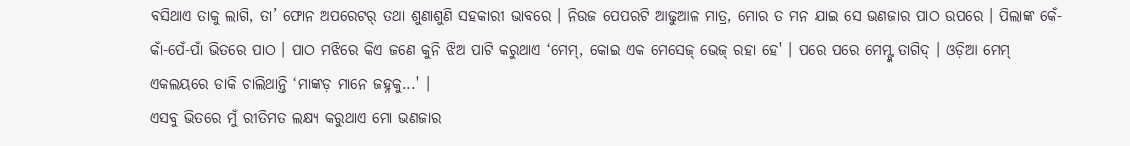ବସିଥାଏ ତାକୁ ଲାଗି, ତା’ ଫୋନ ଅପରେଟର୍ ତଥା ଶୁଣାଶୁଣି ସହକାରୀ ଭାବରେ । ନିଉଜ ପେପରଟି ଆଢୁଆଳ ମାତ୍ର, ମୋର ତ ମନ ଯାଇ ସେ ଭଣଜାର ପାଠ ଉପରେ । ପିଲାଙ୍କ କେଁ-କାଁ-ପେଁ-ପାଁ ଭିତରେ ପାଠ । ପାଠ ମଝିରେ କିଏ ଜଣେ କୁନି ଝିଅ ପାଟି କରୁଥାଏ ‘ମେମ୍, କୋଇ ଏକ ମେସେଜ୍ ଭେଜ୍ ରହା ହେ' । ପରେ ପରେ ମେମ୍ଙ୍କ ତାଗିଦ୍ । ଓଡ଼ିଆ ମେମ୍ ଏକଲୟରେ ଡାକି ଚାଲିଥାନ୍ତି ‘ମାଙ୍କଡ଼ ମାନେ ଜହ୍ନକୁ...' ।
ଏସବୁ ଭିତରେ ମୁଁ ରୀତିମତ ଲକ୍ଷ୍ୟ କରୁଥାଏ ମୋ ଭଣଜାର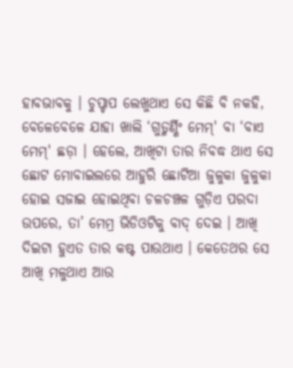ହାବଭାବକୁ । ଚୁପ୍ଚାପ ଲେଖୁଥାଏ ସେ କିଛି ବି ନକହି, ବେଳେବେଳେ ଯାହା ଖାଲି ‘ଗୁଡ୍ମର୍ଣ୍ଣିଂ ମେମ୍' ବା ‘ବାଏ ମେମ୍' ଛଡ଼ା । ହେଲେ, ଆଖିଟା ତାର ନିବଦ୍ଧ ଥାଏ ସେ ଛୋଟ ମୋବାଇଲରେ ଆହୁରି ଛୋଟିଆ ଜୁଳୁକା ଜୁଳୁକା ହୋଇ ସଜାଇ ହୋଇଥିବା ଚଳଚଞ୍ଚଳ ଗୁଡ଼ିଏ ପରଦା ଉପରେ, ତା’ ମେମ୍ର ଭିଡିଓଟିକୁ ବାଦ୍ ଦେଇ । ଆଖି ଦିଇଟା ହୁଏତ ତାର କଷ୍ଟ ପାଉଥାଏ । କେତେଥର ସେ ଆଖି ମଳୁଥାଏ ଆଉ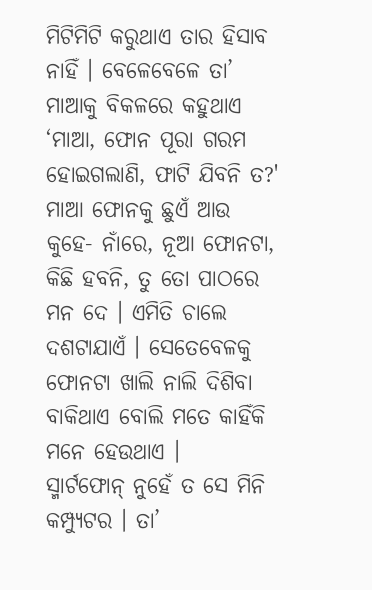ମିଟିମିଟି କରୁଥାଏ ତାର ହିସାବ ନାହିଁ । ବେଳେବେଳେ ତା’ ମାଆକୁ ବିକଳରେ କହୁଥାଏ ‘ମାଆ, ଫୋନ ପୂରା ଗରମ ହୋଇଗଲାଣି, ଫାଟି ଯିବନି ତ?' ମାଆ ଫୋନକୁ ଛୁଏଁ ଆଉ କୁହେ- ନାଁରେ, ନୂଆ ଫୋନଟା, କିଛି ହବନି, ତୁ ତୋ ପାଠରେ ମନ ଦେ । ଏମିତି ଚାଲେ ଦଶଟାଯାଏଁ । ସେତେବେଳକୁ ଫୋନଟା ଖାଲି ନାଲି ଦିଶିବା ବାକିଥାଏ ବୋଲି ମତେ କାହିଁକି ମନେ ହେଉଥାଏ ।
ସ୍ମାର୍ଟଫୋନ୍ ନୁହେଁ ତ ସେ ମିନି କମ୍ପ୍ୟୁଟର । ତା’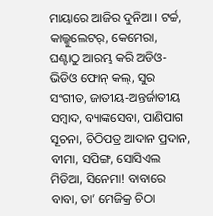ମାୟାରେ ଆଜିର ଦୁନିଆ । ଟର୍ଚ୍ଚ, କାଲ୍କୁଲେଟର୍, କେମେରା, ଘଣ୍ଟାଠୁ ଆରମ୍ଭ କରି ଅଡିଓ-ଭିଡିଓ ଫୋନ୍ କଲ୍, ସୁର ସଂଗୀତ, ଜାତୀୟ-ଅନ୍ତର୍ଜାତୀୟ ସମ୍ବାଦ, ବ୍ୟାଙ୍କସେବା, ପାଣିପାଗ ସୂଚନା, ଚିଠିପତ୍ର ଆଦାନ ପ୍ରଦାନ, ବୀମା, ସପିଙ୍ଗ, ସୋସିଏଲ ମିଡିଆ, ସିନେମା! ବାବାରେ ବାବା, ତା’ ମେଜିକ୍ର ଚିଠା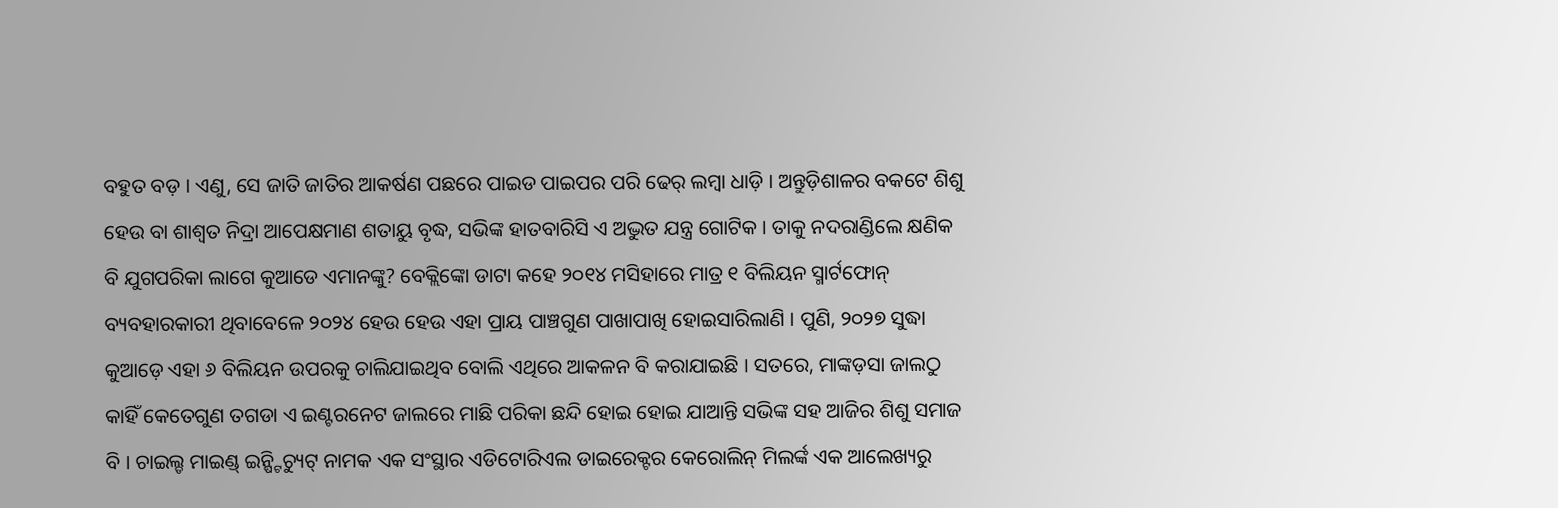ବହୁତ ବଡ଼ । ଏଣୁ, ସେ ଜାତି ଜାତିର ଆକର୍ଷଣ ପଛରେ ପାଇଡ ପାଇପର ପରି ଢେର୍ ଲମ୍ବା ଧାଡ଼ି । ଅନ୍ତୁଡ଼ିଶାଳର ବକଟେ ଶିଶୁ ହେଉ ବା ଶାଶ୍ୱତ ନିଦ୍ରା ଆପେକ୍ଷମାଣ ଶତାୟୁ ବୃଦ୍ଧ, ସଭିଙ୍କ ହାତବାରିସି ଏ ଅଦ୍ଭୁତ ଯନ୍ତ୍ର ଗୋଟିକ । ତାକୁ ନଦରାଣ୍ଡିଲେ କ୍ଷଣିକ ବି ଯୁଗପରିକା ଲାଗେ କୁଆଡେ ଏମାନଙ୍କୁ? ବେକ୍ଲିଙ୍କୋ ଡାଟା କହେ ୨୦୧୪ ମସିହାରେ ମାତ୍ର ୧ ବିଲିୟନ ସ୍ମାର୍ଟଫୋନ୍ ବ୍ୟବହାରକାରୀ ଥିବାବେଳେ ୨୦୨୪ ହେଉ ହେଉ ଏହା ପ୍ରାୟ ପାଞ୍ଚଗୁଣ ପାଖାପାଖି ହୋଇସାରିଲାଣି । ପୁଣି, ୨୦୨୭ ସୁଦ୍ଧା କୁଆଡ଼େ ଏହା ୬ ବିଲିୟନ ଉପରକୁ ଚାଲିଯାଇଥିବ ବୋଲି ଏଥିରେ ଆକଳନ ବି କରାଯାଇଛି । ସତରେ, ମାଙ୍କଡ଼ସା ଜାଲଠୁ କାହିଁ କେତେଗୁଣ ତଗଡା ଏ ଇଣ୍ଟରନେଟ ଜାଲରେ ମାଛି ପରିକା ଛନ୍ଦି ହୋଇ ହୋଇ ଯାଆନ୍ତି ସଭିଙ୍କ ସହ ଆଜିର ଶିଶୁ ସମାଜ ବି । ଚାଇଲ୍ଡ ମାଇଣ୍ଡ୍ ଇନ୍ଷ୍ଟିଚ୍ୟୁଟ୍ ନାମକ ଏକ ସଂସ୍ଥାର ଏଡିଟୋରିଏଲ ଡାଇରେକ୍ଟର କେରୋଲିନ୍ ମିଲର୍ଙ୍କ ଏକ ଆଲେଖ୍ୟରୁ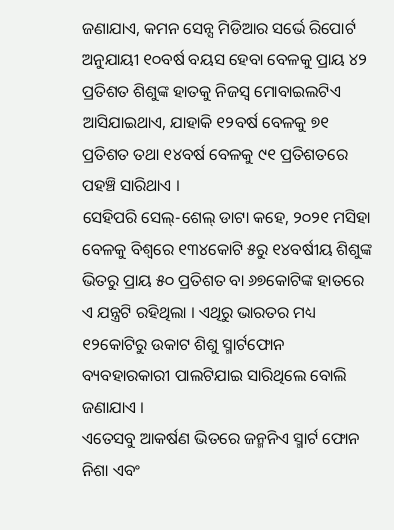ଜଣାଯାଏ, କମନ ସେନ୍ସ ମିଡିଆର ସର୍ଭେ ରିପୋର୍ଟ ଅନୁଯାୟୀ ୧୦ବର୍ଷ ବୟସ ହେବା ବେଳକୁ ପ୍ରାୟ ୪୨ ପ୍ରତିଶତ ଶିଶୁଙ୍କ ହାତକୁ ନିଜସ୍ୱ ମୋବାଇଲଟିଏ ଆସିଯାଇଥାଏ, ଯାହାକି ୧୨ବର୍ଷ ବେଳକୁ ୭୧ ପ୍ରତିଶତ ତଥା ୧୪ବର୍ଷ ବେଳକୁ ୯୧ ପ୍ରତିଶତରେ ପହଞ୍ଚି ସାରିଥାଏ ।
ସେହିପରି ସେଲ୍-ଶେଲ୍ ଡାଟା କହେ, ୨୦୨୧ ମସିହା ବେଳକୁ ବିଶ୍ୱରେ ୧୩୪କୋଟି ୫ରୁ ୧୪ବର୍ଷୀୟ ଶିଶୁଙ୍କ ଭିତରୁ ପ୍ରାୟ ୫୦ ପ୍ରତିଶତ ବା ୬୭କୋଟିଙ୍କ ହାତରେ ଏ ଯନ୍ତ୍ରଟି ରହିଥିଲା । ଏଥିରୁ ଭାରତର ମଧ୍ୟ ୧୨କୋଟିରୁ ଉକାଟ ଶିଶୁ ସ୍ମାର୍ଟଫୋନ ବ୍ୟବହାରକାରୀ ପାଲଟିଯାଇ ସାରିଥିଲେ ବୋଲି ଜଣାଯାଏ ।
ଏତେସବୁ ଆକର୍ଷଣ ଭିତରେ ଜନ୍ମନିଏ ସ୍ମାର୍ଟ ଫୋନ ନିଶା ଏବଂ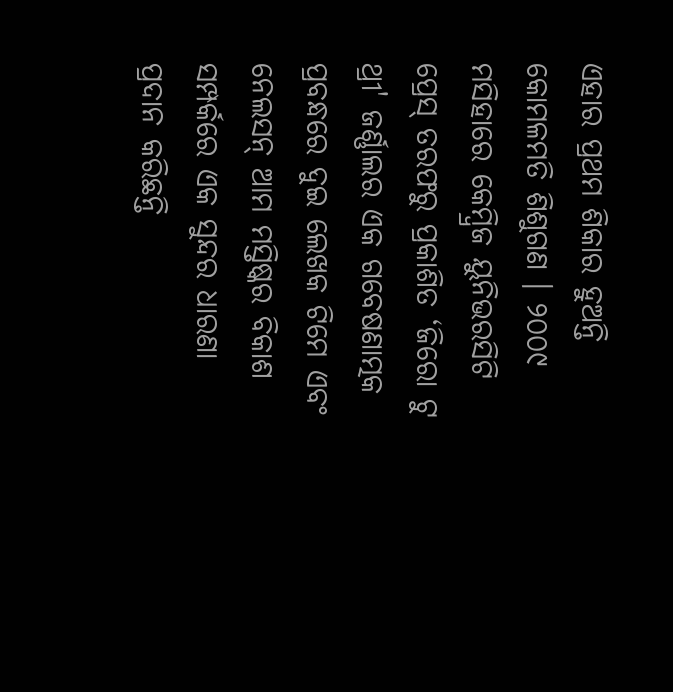ଏହାର ପ୍ରଥମ ଶିକାର ହୁଅନ୍ତି କୋମଳମତି ଶିଶୁଗଣ । ୨୦୦୯ ମସିହାରେ କେମ୍ବ୍ରିଜ ୟୁନିଭରସିଟି ପ୍ରେସ୍ ତରଫରୁ ପ୍ରକାଶିତ ‘ଜିରୋ ଟୁ ଥ୍ରୀ' ଜର୍ଣ୍ଣାଲର ଏକ ଗବେଷଣାତ୍ମକ ପ୍ରବନ୍ଧରେ ଦୁଇ ଲେଖକ ଟିମେ ଏବଂ ନେଲସନ୍ ଆମ ମସ୍ତିଷ୍କର ବିକାଶ ସମ୍ପର୍କରେ ଏକ ସୁନ୍ଦର ଧାରଣା ପ୍ରଦାନ କରିଛନ୍ତି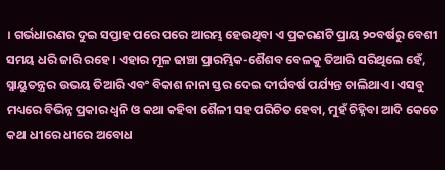। ଗର୍ଭଧାରଣର ଦୁଇ ସପ୍ତାହ ପରେ ପରେ ଆରମ୍ଭ ହେଉଥିବା ଏ ପ୍ରକରଣଟି ପ୍ରାୟ ୨୦ବର୍ଷରୁ ବେଶୀ ସମୟ ଧରି ଜାରି ରହେ । ଏହାର ମୂଳ ଢାଞ୍ଚା ପ୍ରାରମ୍ଭିକ-ଶୈଶବ ବେଳକୁ ତିଆରି ସରିଥିଲେ ହେଁ, ସ୍ନାୟୁତନ୍ତ୍ରର ଉଭୟ ତିଆରି ଏବଂ ବିକାଶ ନାନା ସ୍ତର ଦେଇ ଦୀର୍ଘବର୍ଷ ପର୍ଯ୍ୟନ୍ତ ଚାଲିଥାଏ । ଏସବୁ ମଧ୍ୟରେ ବିଭିନ୍ନ ପ୍ରକାର ଧ୍ୱନି ଓ କଥା କହିବା ଶୈଳୀ ସହ ପରିଚିତ ହେବା, ମୁହଁ ଚିହ୍ନିବା ଆଦି କେତେ କଥା ଧୀରେ ଧୀରେ ଅବୋଧ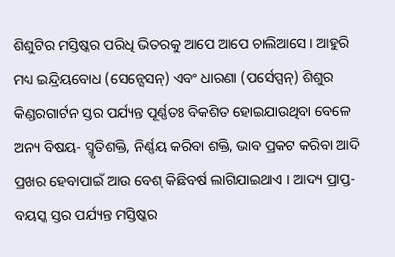ଶିଶୁଟିର ମସ୍ତିଷ୍କର ପରିଧି ଭିତରକୁ ଆପେ ଆପେ ଚାଲିଆସେ । ଆହୁରି ମଧ୍ୟ ଇନ୍ଦ୍ରିୟବୋଧ (ସେନ୍ସେସନ୍) ଏବଂ ଧାରଣା (ପର୍ସେପ୍ସନ୍) ଶିଶୁର କିଣ୍ଡରଗାର୍ଟନ ସ୍ତର ପର୍ଯ୍ୟନ୍ତ ପୂର୍ଣ୍ଣତଃ ବିକଶିତ ହୋଇଯାଉଥିବା ବେଳେ ଅନ୍ୟ ବିଷୟ- ସ୍ମୃତିଶକ୍ତି, ନିର୍ଣ୍ଣୟ କରିବା ଶକ୍ତି, ଭାବ ପ୍ରକଟ କରିବା ଆଦି ପ୍ରଖର ହେବାପାଇଁ ଆଉ ବେଶ୍ କିଛିବର୍ଷ ଲାଗିଯାଇଥାଏ । ଆଦ୍ୟ ପ୍ରାପ୍ତ-ବୟସ୍କ ସ୍ତର ପର୍ଯ୍ୟନ୍ତ ମସ୍ତିଷ୍କର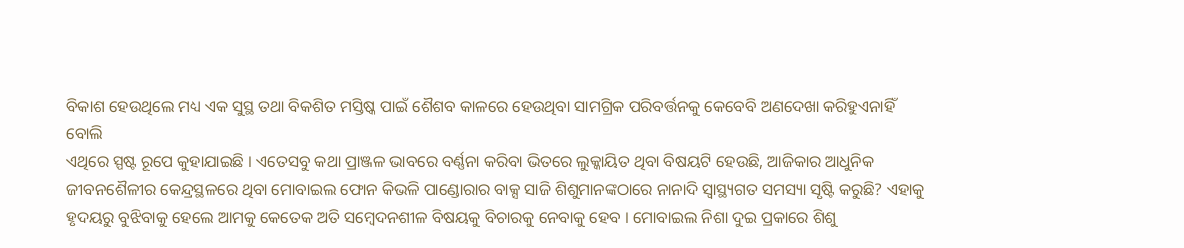ବିକାଶ ହେଉଥିଲେ ମଧ୍ୟ ଏକ ସୁସ୍ଥ ତଥା ବିକଶିତ ମସ୍ତିଷ୍କ ପାଇଁ ଶୈଶବ କାଳରେ ହେଉଥିବା ସାମଗ୍ରିକ ପରିବର୍ତ୍ତନକୁ କେବେବି ଅଣଦେଖା କରିହୁଏନାହିଁ ବୋଲି
ଏଥିରେ ସ୍ପଷ୍ଟ ରୂପେ କୁହାଯାଇଛି । ଏତେସବୁ କଥା ପ୍ରାଞ୍ଜଳ ଭାବରେ ବର୍ଣ୍ଣନା କରିବା ଭିତରେ ଲୁକ୍କାୟିତ ଥିବା ବିଷୟଟି ହେଉଛି, ଆଜିକାର ଆଧୁନିକ ଜୀବନଶୈଳୀର କେନ୍ଦ୍ରସ୍ଥଳରେ ଥିବା ମୋବାଇଲ ଫୋନ କିଭଳି ପାଣ୍ଡୋରାର ବାକ୍ସ ସାଜି ଶିଶୁମାନଙ୍କଠାରେ ନାନାଦି ସ୍ୱାସ୍ଥ୍ୟଗତ ସମସ୍ୟା ସୃଷ୍ଟି କରୁଛି? ଏହାକୁ ହୃଦୟରୁ ବୁଝିବାକୁ ହେଲେ ଆମକୁ କେତେକ ଅତି ସମ୍ବେଦନଶୀଳ ବିଷୟକୁ ବିଚାରକୁ ନେବାକୁ ହେବ । ମୋବାଇଲ ନିଶା ଦୁଇ ପ୍ରକାରେ ଶିଶୁ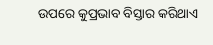ଉପରେ କୁପ୍ରଭାବ ବିସ୍ତାର କରିଥାଏ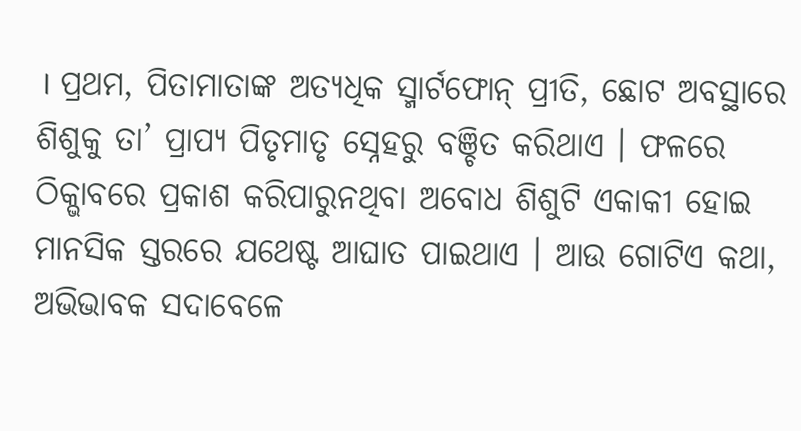। ପ୍ରଥମ, ପିତାମାତାଙ୍କ ଅତ୍ୟଧିକ ସ୍ମାର୍ଟଫୋନ୍ ପ୍ରୀତି, ଛୋଟ ଅବସ୍ଥାରେ ଶିଶୁକୁ ତା’ ପ୍ରାପ୍ୟ ପିତୃମାତୃ ସ୍ନେହରୁ ବଞ୍ଚିତ କରିଥାଏ । ଫଳରେ ଠିକ୍ଭାବରେ ପ୍ରକାଶ କରିପାରୁନଥିବା ଅବୋଧ ଶିଶୁଟି ଏକାକୀ ହୋଇ ମାନସିକ ସ୍ତରରେ ଯଥେଷ୍ଟ ଆଘାତ ପାଇଥାଏ । ଆଉ ଗୋଟିଏ କଥା, ଅଭିଭାବକ ସଦାବେଳେ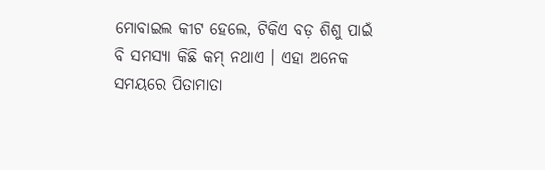ମୋବାଇଲ କୀଟ ହେଲେ, ଟିକିଏ ବଡ଼ ଶିଶୁ ପାଇଁ ବି ସମସ୍ୟା କିଛି କମ୍ ନଥାଏ । ଏହା ଅନେକ ସମୟରେ ପିତାମାତା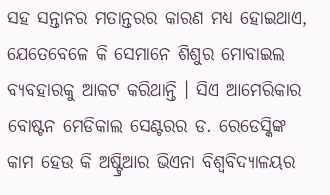ସହ ସନ୍ତାନର ମତାନ୍ତରର କାରଣ ମଧ୍ୟ ହୋଇଥାଏ, ଯେତେବେଳେ କି ସେମାନେ ଶିଶୁର ମୋବାଇଲ ବ୍ୟବହାରକୁ ଆକଟ କରିଥାନ୍ତି । ସିଏ ଆମେରିକାର ବୋଷ୍ଟନ ମେଡିକାଲ ସେଣ୍ଟରର ଡ. ରେଡେସ୍କିଙ୍କ କାମ ହେଉ କି ଅଷ୍ଟ୍ରିଆର ଭିଏନା ବିଶ୍ୱବିଦ୍ୟାଳୟର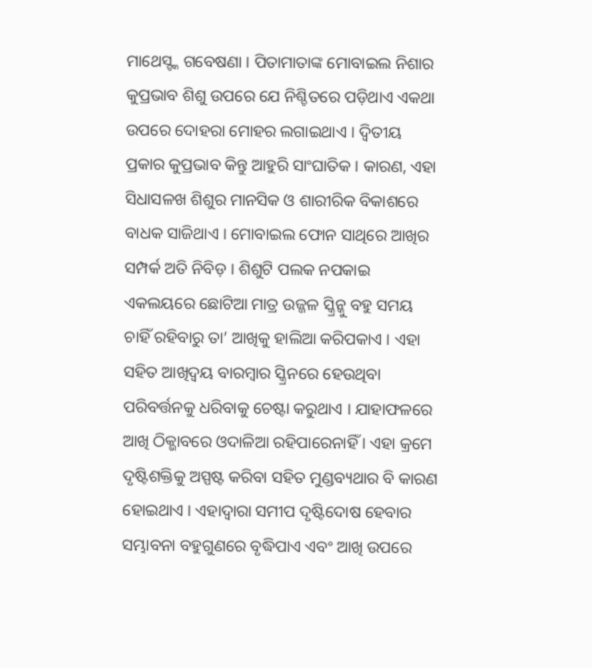ମାଥେସ୍ଙ୍କ ଗବେଷଣା । ପିତାମାତାଙ୍କ ମୋବାଇଲ ନିଶାର କୁପ୍ରଭାବ ଶିଶୁ ଉପରେ ଯେ ନିଶ୍ଚିତରେ ପଡ଼ିଥାଏ ଏକଥା ଉପରେ ଦୋହରା ମୋହର ଲଗାଇଥାଏ । ଦ୍ୱିତୀୟ ପ୍ରକାର କୁପ୍ରଭାବ କିନ୍ତୁ ଆହୁରି ସାଂଘାତିକ । କାରଣ, ଏହା ସିଧାସଳଖ ଶିଶୁର ମାନସିକ ଓ ଶାରୀରିକ ବିକାଶରେ ବାଧକ ସାଜିଥାଏ । ମୋବାଇଲ ଫୋନ ସାଥିରେ ଆଖିର ସମ୍ପର୍କ ଅତି ନିବିଡ଼ । ଶିଶୁଟି ପଲକ ନପକାଇ ଏକଲୟରେ ଛୋଟିଆ ମାତ୍ର ଉଜ୍ଜଳ ସ୍କ୍ରିନ୍କୁ ବହୁ ସମୟ ଚାହିଁ ରହିବାରୁ ତା’ ଆଖିକୁ ହାଲିଆ କରିପକାଏ । ଏହା ସହିତ ଆଖିଦ୍ୱୟ ବାରମ୍ବାର ସ୍କ୍ରିନରେ ହେଉଥିବା ପରିବର୍ତ୍ତନକୁ ଧରିବାକୁ ଚେଷ୍ଟା କରୁଥାଏ । ଯାହାଫଳରେ ଆଖି ଠିକ୍ଭାବରେ ଓଦାଳିଆ ରହିପାରେନାହିଁ । ଏହା କ୍ରମେ ଦୃଷ୍ଟିଶକ୍ତିକୁ ଅସ୍ପଷ୍ଟ କରିବା ସହିତ ମୁଣ୍ଡବ୍ୟଥାର ବି କାରଣ ହୋଇଥାଏ । ଏହାଦ୍ୱାରା ସମୀପ ଦୃଷ୍ଟିଦୋଷ ହେବାର ସମ୍ଭାବନା ବହୁଗୁଣରେ ବୃଦ୍ଧିପାଏ ଏବଂ ଆଖି ଉପରେ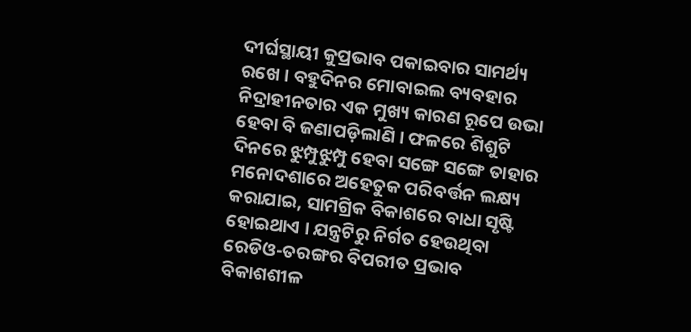ଦୀର୍ଘସ୍ଥାୟୀ କୁପ୍ରଭାବ ପକାଇବାର ସାମର୍ଥ୍ୟ ରଖେ । ବହୁଦିନର ମୋବାଇଲ ବ୍ୟବହାର ନିଦ୍ରାହୀନତାର ଏକ ମୁଖ୍ୟ କାରଣ ରୂପେ ଉଭା ହେବା ବି ଜଣାପଡ଼ିଲାଣି । ଫଳରେ ଶିଶୁଟି ଦିନରେ ଝୁମ୍ପୁଝୁମ୍ପୁ ହେବା ସଙ୍ଗେ ସଙ୍ଗେ ତାହାର ମନୋଦଶାରେ ଅହେତୁକ ପରିବର୍ତ୍ତନ ଲକ୍ଷ୍ୟ କରାଯାଇ, ସାମଗ୍ରିକ ବିକାଶରେ ବାଧା ସୃଷ୍ଟି ହୋଇଥାଏ । ଯନ୍ତ୍ରଟିରୁ ନିର୍ଗତ ହେଉଥିବା ରେଡିଓ-ତରଙ୍ଗର ବିପରୀତ ପ୍ରଭାବ ବିକାଶଶୀଳ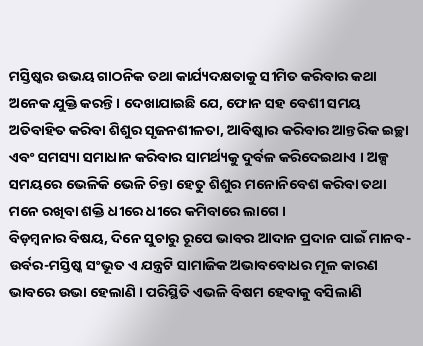ମସ୍ତିଷ୍କର ଉଭୟ ଗାଠନିକ ତଥା କାର୍ଯ୍ୟଦକ୍ଷତାକୁ ସୀମିତ କରିବାର କଥା ଅନେକ ଯୁକ୍ତି କରନ୍ତି । ଦେଖାଯାଇଛି ଯେ, ଫୋନ ସହ ବେଶୀ ସମୟ ଅତିବାହିତ କରିବା ଶିଶୁର ସୃଜନଶୀଳତା, ଆବିଷ୍କାର କରିବାର ଆନ୍ତରିକ ଇଚ୍ଛା ଏବଂ ସମସ୍ୟା ସମାଧାନ କରିବାର ସାମର୍ଥ୍ୟକୁ ଦୁର୍ବଳ କରିଦେଇଥାଏ । ଅଳ୍ପ ସମୟରେ ଭେଳିକି ଭେଳି ଚିନ୍ତା ହେତୁ ଶିଶୁର ମନୋନିବେଶ କରିବା ତଥା ମନେ ରଖିବା ଶକ୍ତି ଧୀରେ ଧୀରେ କମିବାରେ ଲାଗେ ।
ବିଡ଼ମ୍ବନାର ବିଷୟ, ଦିନେ ସୁଚାରୁ ରୂପେ ଭାବର ଆଦାନ ପ୍ରଦାନ ପାଇଁ ମାନବ-ଉର୍ବର-ମସ୍ତିଷ୍କ ସଂଭୂତ ଏ ଯନ୍ତ୍ରଟି ସାମାଜିକ ଅଭାବବୋଧର ମୂଳ କାରଣ ଭାବରେ ଉଭା ହେଲାଣି । ପରିସ୍ଥିତି ଏଭଳି ବିଷମ ହେବାକୁ ବସିଲାଣି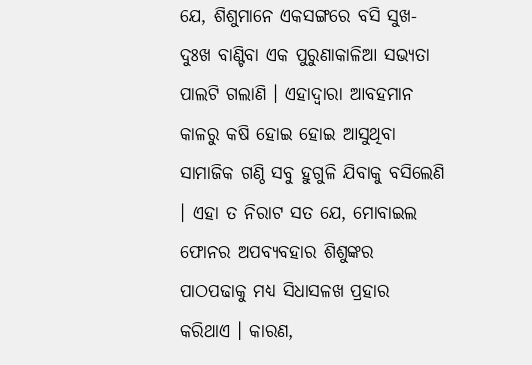ଯେ, ଶିଶୁମାନେ ଏକସଙ୍ଗରେ ବସି ସୁଖ-ଦୁଃଖ ବାଣ୍ଟିବା ଏକ ପୁରୁଣାକାଳିଆ ସଭ୍ୟତା ପାଲଟି ଗଲାଣି । ଏହାଦ୍ୱାରା ଆବହମାନ କାଳରୁ କଷି ହୋଇ ହୋଇ ଆସୁଥିବା ସାମାଜିକ ଗଣ୍ଠି ସବୁ ହୁଗୁଳି ଯିବାକୁ ବସିଲେଣି । ଏହା ତ ନିରାଟ ସତ ଯେ, ମୋବାଇଲ ଫୋନର ଅପବ୍ୟବହାର ଶିଶୁଙ୍କର ପାଠପଢାକୁ ମଧ୍ୟ ସିଧାସଳଖ ପ୍ରହାର କରିଥାଏ । କାରଣ,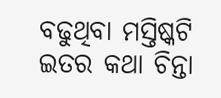ବଢୁଥିବା ମସ୍ତିଷ୍କଟି ଇତର କଥା ଚିନ୍ତା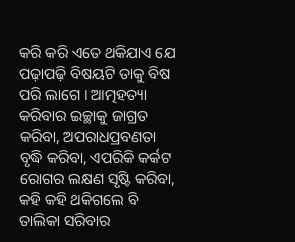କରି କରି ଏତେ ଥକିଯାଏ ଯେ ପଢ଼ାପଢ଼ି ବିଷୟଟି ତାକୁ ବିଷ ପରି ଲାଗେ । ଆତ୍ମହତ୍ୟା କରିବାର ଇଚ୍ଛାକୁ ଜାଗ୍ରତ କରିବା, ଅପରାଧପ୍ରବଣତା ବୃଦ୍ଧି କରିବା, ଏପରିକି କର୍କଟ ରୋଗର ଲକ୍ଷଣ ସୃଷ୍ଟି କରିବା, କହି କହି ଥକିଗଲେ ବି ତାଲିକା ସରିବାର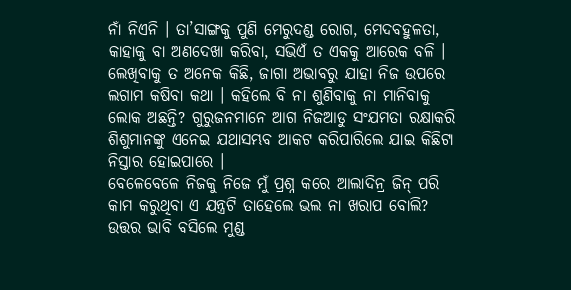ନାଁ ନିଏନି । ତା’ସାଙ୍ଗକୁ ପୁଣି ମେରୁଦଣ୍ଡ ରୋଗ, ମେଦବହୁଳତା, କାହାକୁ ବା ଅଣଦେଖା କରିବା, ସଭିଏଁ ତ ଏକକୁ ଆରେକ ବଳି । ଲେଖିବାକୁ ତ ଅନେକ କିଛି, ଜାଗା ଅଭାବରୁ ଯାହା ନିଜ ଉପରେ ଲଗାମ କଷିବା କଥା । କହିଲେ ବି ନା ଶୁଣିବାକୁ ନା ମାନିବାକୁ ଲୋକ ଅଛନ୍ତି? ଗୁରୁଜନମାନେ ଆଗ ନିଜଆଡୁ ସଂଯମତା ରକ୍ଷାକରି ଶିଶୁମାନଙ୍କୁ ଏନେଇ ଯଥାସମ୍ଭବ ଆକଟ କରିପାରିଲେ ଯାଇ କିଛିଟା ନିସ୍ତାର ହୋଇପାରେ ।
ବେଳେବେଳେ ନିଜକୁ ନିଜେ ମୁଁ ପ୍ରଶ୍ନ କରେ ଆଲାଦିନ୍ର ଜିନ୍ ପରି କାମ କରୁଥିବା ଏ ଯନ୍ତ୍ରଟି ତାହେଲେ ଭଲ ନା ଖରାପ ବୋଲି? ଉତ୍ତର ଭାବି ବସିଲେ ମୁଣ୍ଡ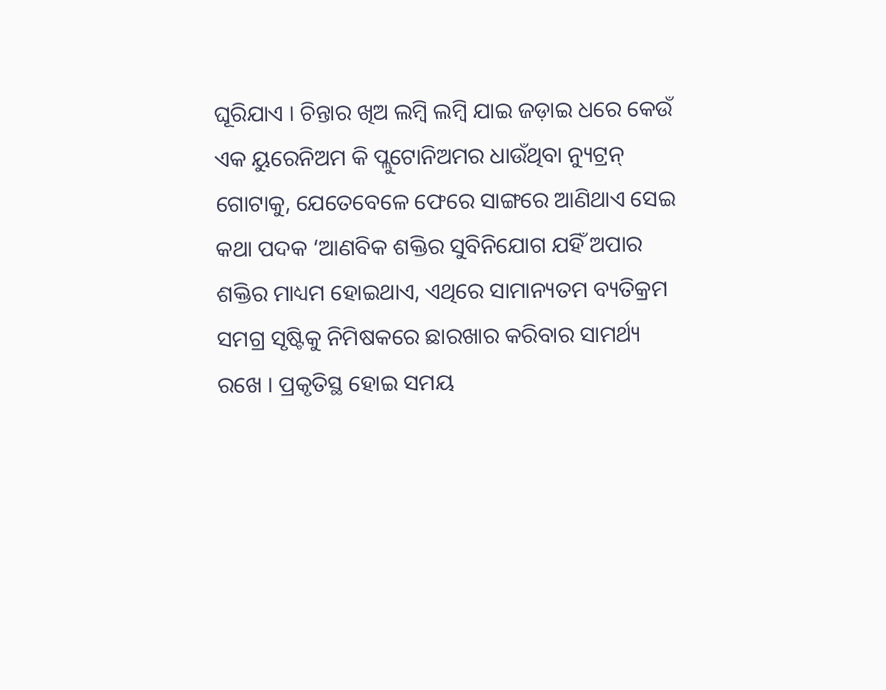ଘୂରିଯାଏ । ଚିନ୍ତାର ଖିଅ ଲମ୍ବି ଲମ୍ବି ଯାଇ ଜଡ଼ାଇ ଧରେ କେଉଁ ଏକ ୟୁରେନିଅମ କି ପ୍ଲୁଟୋନିଅମର ଧାଉଁଥିବା ନ୍ୟୁଟ୍ରନ୍ ଗୋଟାକୁ, ଯେତେବେଳେ ଫେରେ ସାଙ୍ଗରେ ଆଣିଥାଏ ସେଇ କଥା ପଦକ ‘ଆଣବିକ ଶକ୍ତିର ସୁବିନିଯୋଗ ଯହିଁ ଅପାର ଶକ୍ତିର ମାଧ୍ୟମ ହୋଇଥାଏ, ଏଥିରେ ସାମାନ୍ୟତମ ବ୍ୟତିକ୍ରମ ସମଗ୍ର ସୃଷ୍ଟିକୁ ନିମିଷକରେ ଛାରଖାର କରିବାର ସାମର୍ଥ୍ୟ ରଖେ । ପ୍ରକୃତିସ୍ଥ ହୋଇ ସମୟ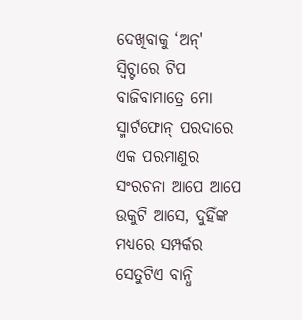ଦେଖିବାକୁ ‘ଅନ୍' ସ୍ୱିଚ୍ଟାରେ ଟିପ ବାଜିବାମାତ୍ରେ ମୋ ସ୍ମାର୍ଟଫୋନ୍ ପରଦାରେ ଏକ ପରମାଣୁର ସଂରଚନା ଆପେ ଆପେ ଉକୁଟି ଆସେ, ଦୁହିଁଙ୍କ ମଧ୍ୟରେ ସମ୍ପର୍କର ସେତୁଟିଏ ବାନ୍ଧି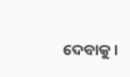ଦେବାକୁ ।